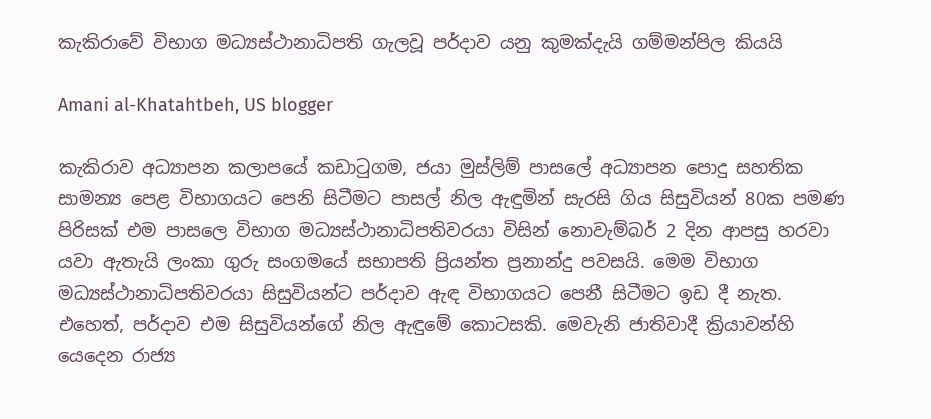කැකිරාවේ විභාග මධ්‍යස්ථානාධිපති ගැලවූ පර්දාව යනු කුමක්දැයි ගම්මන්පිල කියයි

Amani al-Khatahtbeh, US blogger

කැකිරාව අධ්‍යාපන කලාපයේ කඩාටුගම, ජයා මුස්ලිම් පාසලේ අධ්‍යාපන පොදු සහතික සාමන්‍ය පෙළ විභාගයට පෙනි සිටීමට පාසල් නිල ඇඳුමින් සැරසි ගිය සිසුවියන් 80ක පමණ පිරිසක් එම පාසල‍ෙ විභාග මධ්‍යස්ථානාධිපතිවරයා විසින් නොවැම්බර් 2 දින ආපසු හරවා යවා ඇතැයි ලංකා ගුරු සංගමයේ සභාපති ප්‍රියන්ත ප්‍රනාන්දු පවසයි. මෙම විභාග මධ්‍යස්ථානාධිපතිවරයා සිසුවියන්ට පර්දාව ඇඳ විභාගයට පෙනී සිටීමට ඉඩ දී නැත. එහෙත්, පර්දාව එම සිසුවියන්ගේ නිල ඇඳුමේ කොටසකි. මෙවැනි ජාතිවාදී ක්‍රියාවන්හි යෙදෙන රාජ්‍ය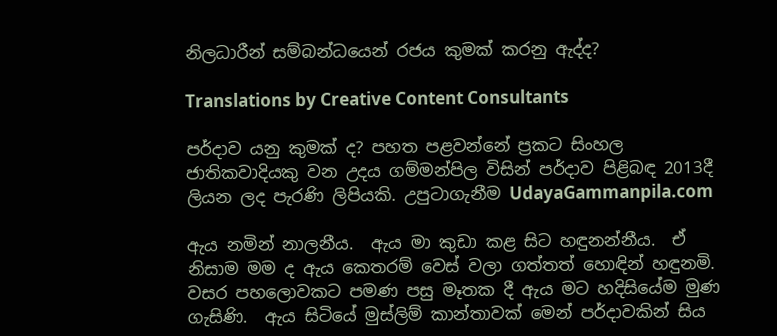නිලධාරීන් සම්බන්ධයෙන් රජය කුමක් කරනු ඇද්ද?

Translations by Creative Content Consultants

පර්දාව යනු කුමක් ද? පහත පළවන්නේ ප්‍රකට සිංහල ජාතිකවාදියකු වන උදය ගම්මන්පිල විසින් පර්දාව පිළිබඳ 2013දී ලියන ලද පැරණි ලිපියකි. උපුටාගැනීම UdayaGammanpila.com

ඇය නමින් නාලනීය.  ඇය මා කුඩා කළ සිට හඳුනන්නීය.  ඒ නිසාම මම ද ඇය කෙතරම් වෙස් වලා ගත්තත් හොඳින් හඳුනමි.  වසර පහලොවකට පමණ පසු මෑතක දී ඇය මට හදිසියේම මුණ ගැසිණි.  ඇය සිටියේ මුස්ලිම් කාන්තාවක් මෙන් පර්දාවකින් සිය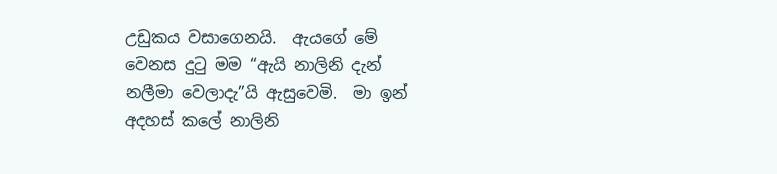උඩුකය වසාගෙනයි.  ඇයගේ මේ වෙනස දුටු මම “ඇයි නාලිනි දැන් නලීමා වෙලාදැ”යි ඇසුවෙමි.  මා ඉන් අදහස් කලේ නාලිනි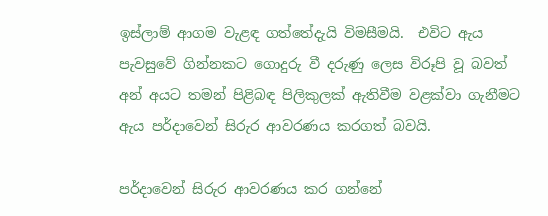ඉස්ලාම් ආගම වැළඳ ගත්තේදැයි විමසීමයි.  එවිට ඇය පැවසුවේ ගින්නකට ගොදුරු වී දරුණු ලෙස විරූපි වූ බවත් අන් අයට තමන් පිළිබඳ පිලිකුලක් ඇතිවීම වළක්වා ගැනීමට ඇය පර්දාවෙන් සිරුර ආවරණය කරගත් බවයි.

පර්දාවෙන් සිරුර ආවරණය කර ගන්නේ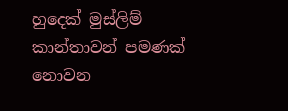හුදෙක් මුස්ලිම් කාන්තාවන් පමණක් නොවන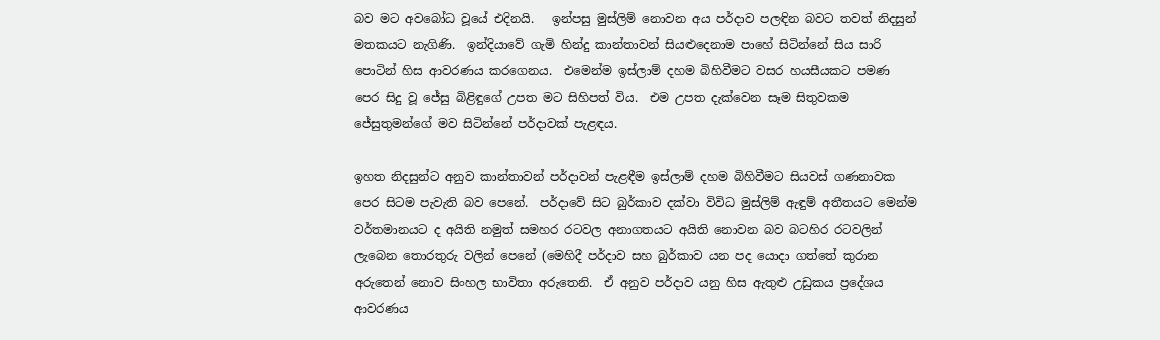බව මට අවබෝධ වූයේ එදිනයි.   ඉන්පසු මුස්ලිම් නොවන අය පර්දාව පලඳින බවට තවත් නිදසුන් මතකයට නැගිණි.  ඉන්දියාවේ ගැමි හින්දු කාන්තාවන් සියළුදෙනාම පාහේ සිටින්නේ සිය සාරි පොටින් හිස ආවරණය කරගෙනය.  එමෙන්ම ඉස්ලාම් දහම බිහිවීමට වසර හයසීයකට පමණ පෙර සිදු වූ ජේසු බිළිඳුගේ උපත මට සිහිපත් විය.  එම උපත දැක්වෙන සෑම සිතුවකම ජේසුතුමන්ගේ මව සිටින්නේ පර්දාවක් පැළඳය.

ඉහත නිදසුන්ට අනුව කාන්තාවන් පර්දාවන් පැළඳීම ඉස්ලාම් දහම බිහිවීමට සියවස් ගණනාවක පෙර සිටම පැවැති බව පෙනේ.  පර්දාවේ සිට බුර්කාව දක්වා විවිධ මුස්ලිම් ඇඳුම් අතීතයට මෙන්ම වර්තමානයට ද අයිති නමුත් සමහර රටවල අනාගතයට අයිති නොවන බව බටහිර රටවලින් ලැබෙන තොරතුරු වලින් පෙනේ (මෙහිදී පර්දාව සහ බුර්කාව යන පද යොදා ගත්තේ කුරාන අරුතෙන් නොව සිංහල භාවිතා අරුතෙනි.  ඒ අනුව පර්දාව යනු හිස ඇතුළු උඩුකය ප්‍රදේශය ආවරණය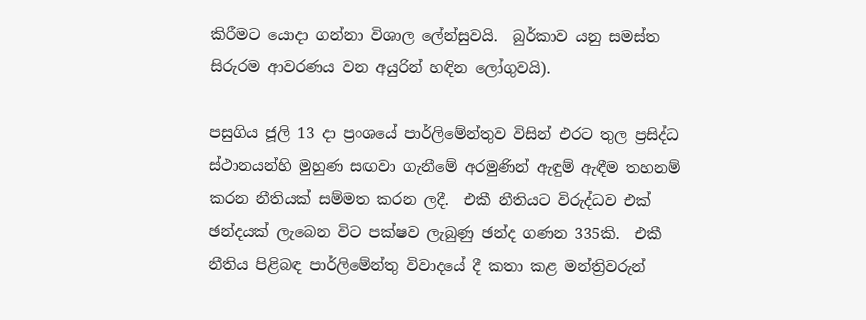කිරීමට යොදා ගන්නා විශාල ලේන්සුවයි.  බුර්කාව යනු සමස්ත සිරුරම ආවරණය වන අයුරින් හඳින ලෝගුවයි).

පසුගිය ජූලි 13 දා ප්‍රංශයේ පාර්ලිමේන්තුව විසින් එරට තුල ප්‍රසිද්ධ ස්ථානයන්හි මුහුණ සඟවා ගැනීමේ අරමුණින් ඇඳුම් ඇඳීම තහනම් කරන නීතියක් සම්මත කරන ලදී.  එකී නීතියට විරුද්ධව එක් ඡන්දයක් ලැබෙන විට පක්ෂව ලැබුණු ඡන්ද ගණන 335කි.  එකී නීතිය පිළිබඳ පාර්ලිමේන්තු විවාදයේ දී කතා කළ මන්ත්‍රිවරුන්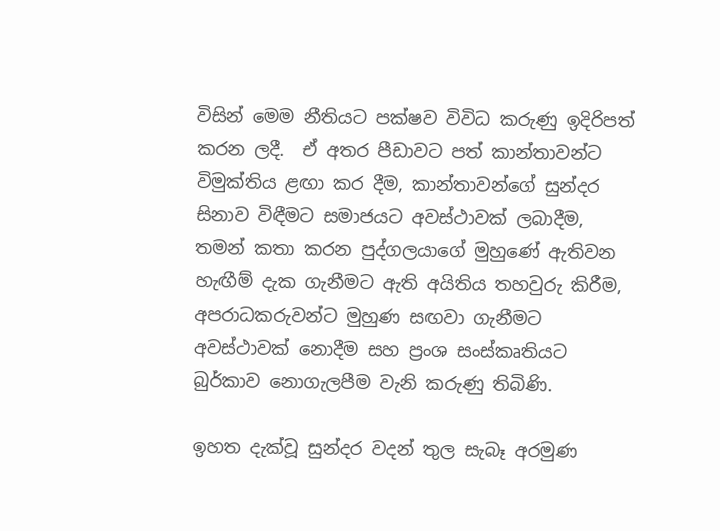විසින් මෙම නීතියට පක්ෂව විවිධ කරුණු ඉදිරිපත් කරන ලදී.  ඒ අතර පීඩාවට පත් කාන්තාවන්ට විමුක්තිය ළඟා කර දීම, කාන්තාවන්ගේ සුන්දර සිනාව විඳීමට සමාජයට අවස්ථාවක් ලබාදීම,  තමන් කතා කරන පුද්ගලයාගේ මුහුණේ ඇතිවන හැඟීම් දැක ගැනීමට ඇති අයිතිය තහවුරු කිරීම, අපරාධකරුවන්ට මුහුණ සඟවා ගැනීමට අවස්ථාවක් නොදීම සහ ප්‍රංශ සංස්කෘතියට බුර්කාව නොගැලපීම වැනි කරුණු තිබිණි.

ඉහත දැක්වූ සුන්දර වදන් තුල සැබෑ අරමුණ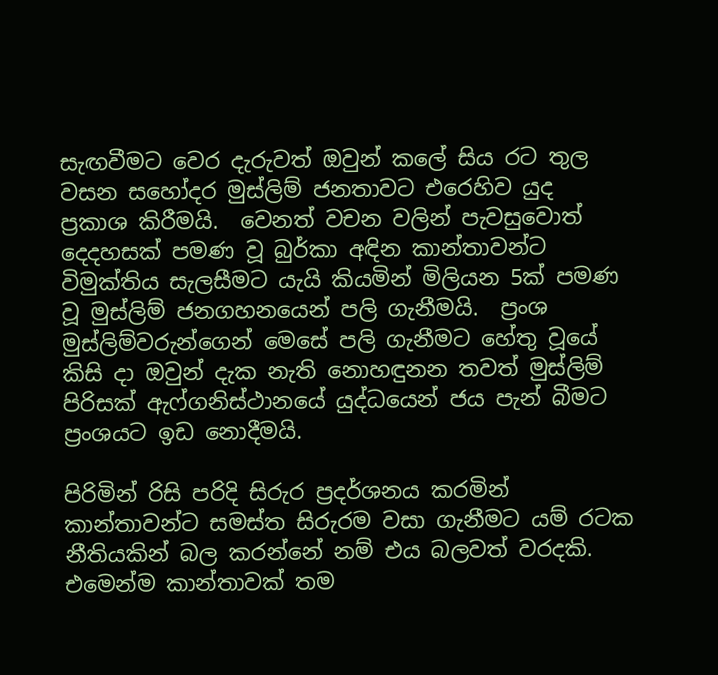සැඟවීමට වෙර දැරුවත් ඔවුන් කලේ සිය රට තුල වසන සහෝදර මුස්ලිම් ජනතාවට එරෙහිව යුද ප්‍රකාශ කිරීමයි.  වෙනත් වචන වලින් පැවසුවොත් දෙදහසක් පමණ වූ බුර්කා අඳින කාන්තාවන්ට විමුක්තිය සැලසීමට යැයි කියමින් මිලියන 5ක් පමණ වූ මුස්ලිම් ජනගහනයෙන් පලි ගැනීමයි.  ප්‍රංශ මුස්ලිම්වරුන්ගෙන් මෙසේ පලි ගැනීමට හේතු වූයේ කිසි දා ඔවුන් දැක නැති නොහඳුනන තවත් මුස්ලිම් පිරිසක් ඇෆ්ගනිස්ථානයේ යුද්ධයෙන් ජය පැන් බීමට ප්‍රංශයට ඉඩ නොදීමයි.

පිරිමින් රිසි පරිදි සිරුර ප්‍රදර්ශනය කරමින් කාන්තාවන්ට සමස්ත සිරුරම වසා ගැනීමට යම් රටක නීතියකින් බල කරන්නේ නම් එය බලවත් වරදකි.  එමෙන්ම කාන්තාවක් තම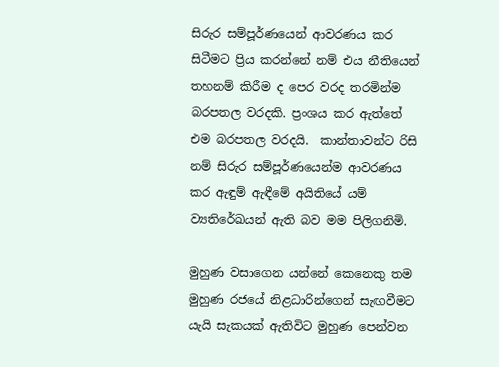සිරුර සම්පූර්ණයෙන් ආවරණය කර සිටීමට ප්‍රිය කරන්නේ නම් එය නීතියෙන් තහනම් කිරීම ද පෙර වරද තරමින්ම බරපතල වරදකි. ප්‍රංශය කර ඇත්තේ එම බරපතල වරදයි.  කාන්තාවන්ට රිසි නම් සිරුර සම්පූර්ණයෙන්ම ආවරණය කර ඇඳුම් ඇඳීමේ අයිතියේ යම් ව්‍යතිරේඛයන් ඇති බව මම පිලිගනිමි.

මුහුණ වසාගෙන යන්නේ කෙනෙකු තම මුහුණ රජයේ නිළධාරින්ගෙන් සැඟවීමට යැයි සැකයක් ඇතිවිට මුහුණ පෙන්වන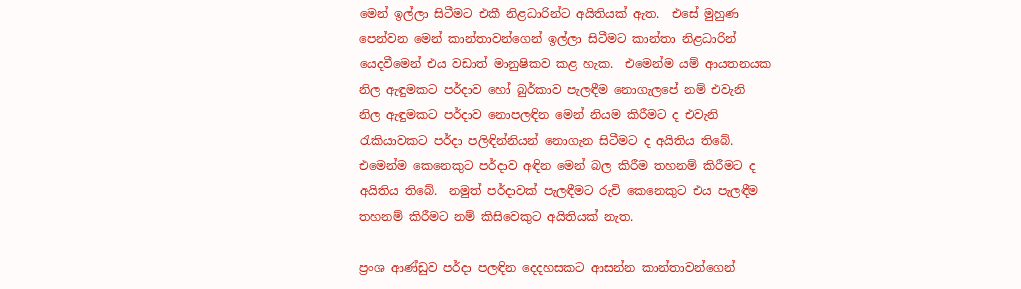මෙන් ඉල්ලා සිටීමට එකී නිළධාරින්ට අයිතියක් ඇත.  එසේ මුහුණ පෙන්වන මෙන් කාන්තාවන්ගෙන් ඉල්ලා සිටීමට කාන්තා නිළධාරින් යෙදවීමෙන් එය වඩාත් මානුෂිකව කළ හැක.  එමෙන්ම යම් ආයතනයක නිල ඇඳුමකට පර්දාව හෝ බුර්කාව පැලඳීම නොගැලපේ නම් එවැනි නිල ඇඳුමකට පර්දාව නොපලඳින මෙන් නියම කිරීමට ද එවැනි රැකියාවකට පර්දා පලිඳින්නියන් නොගැන සිටීමට ද අයිතිය තිබේ.  එමෙන්ම කෙනෙකුට පර්දාව අඳින මෙන් බල කිරීම තහනම් කිරීමට ද අයිතිය තිබේ.  නමුත් පර්දාවක් පැලඳීමට රුචි කෙනෙකුට එය පැලඳීම තහනම් කිරීමට නම් කිසිවෙකුට අයිතියක් නැත.

ප්‍රංශ ආණ්ඩුව පර්දා පලඳින දෙදහසකට ආසන්න කාන්තාවන්ගෙන්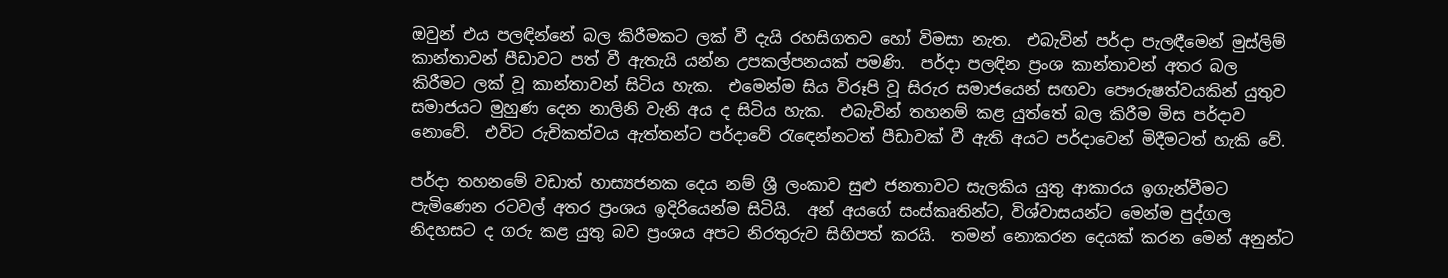ඔවුන් එය පලඳින්නේ බල කිරීමකට ලක් වී දැයි රහසිගතව හෝ විමසා නැත.  එබැවින් පර්දා පැලඳීමෙන් මුස්ලිම් කාන්තාවන් පීඩාවට පත් වී ඇතැයි යන්න උපකල්පනයක් පමණි.  පර්දා පලඳින ප්‍රංශ කාන්තාවන් අතර බල කිරීමට ලක් වූ කාන්තාවන් සිටිය හැක.  එමෙන්ම සිය විරූපි වූ සිරුර සමාජයෙන් සඟවා පෞරුෂත්වයකින් යුතුව සමාජයට මුහුණ දෙන නාලිනි වැනි අය ද සිටිය හැක.  එබැවින් තහනම් කළ යුත්තේ බල කිරීම මිස පර්දාව නොවේ.  එවිට රුචිකත්වය ඇත්තන්ට පර්දාවේ රැ‍ඳෙන්නටත් පීඩාවක් වී ඇති අයට පර්දාවෙන් මිදීමටත් හැකි වේ.

පර්දා තහනමේ වඩාත් හාස්‍යජනක දෙය නම් ශ්‍රී ලංකාව සුළු ජනතාවට සැලකිය යුතු ආකාරය ඉගැන්වීමට පැමිණෙන රටවල් අතර ප්‍රංශය ඉදිරියෙන්ම සිටියි.  අන් අයගේ සංස්කෘතින්ට, විශ්වාසයන්ට මෙන්ම පුද්ගල නිදහසට ද ගරු කළ යුතු බව ප්‍රංශය අපට නිරතුරුව සිහිපත් කරයි.  තමන්‍ නොකරන දෙයක් කරන මෙන් අනුන්ට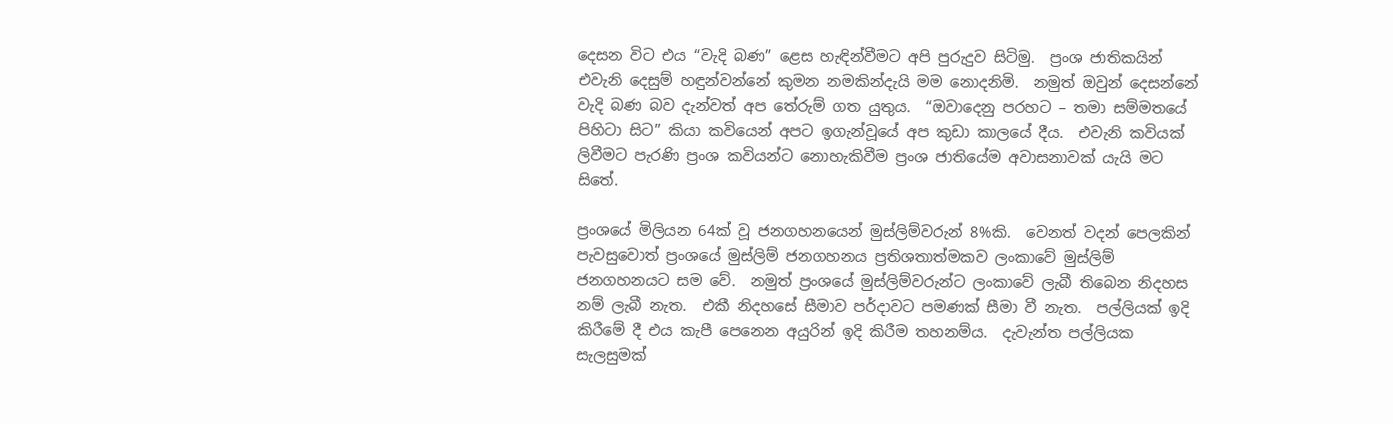දෙසන විට එය “වැදි බණ” ළෙස හැඳින්වීමට අපි පුරුදුව සිටිමු.  ප්‍රංශ ජාතිකයින් එවැනි දෙසුම් හඳුන්වන්නේ කුමන නමකින්දැයි මම නොදනිමි.  නමුත් ඔවුන් දෙසන්නේ වැදි බණ බව දැන්වත් අප තේරුම් ගත යුතුය.  “ඔවාදෙනු පරහට – තමා සම්මතයේ පිහිටා සිට” කියා කවියෙන් අපට ඉගැන්වූයේ අප කුඩා කාලයේ දීය.  එවැනි කවියක් ලිවීමට පැරණි ප්‍රංශ කවියන්ට නොහැකිවීම ප්‍රංශ ජාතියේම අවාසනාවක් යැයි මට සිතේ.

ප්‍රංශයේ මිලියන 64ක් වූ ජනගහනයෙන් මුස්ලිම්වරුන් 8%කි.  වෙනත් වදන් පෙලකින් පැවසුවොත් ප්‍රංශයේ මුස්ලිම් ජනගහනය ප්‍රතිශතාත්මකව ලංකාවේ මුස්ලිම් ජනගහනයට සම වේ.  නමුත් ප්‍රංශයේ මුස්ලිම්වරුන්ට ලංකාවේ ලැබී තිබෙන නිදහස නම් ලැබී නැත.  එකී නිදහසේ සීමාව පර්දාවට පමණක් සීමා වී නැත.  පල්ලියක් ඉදි කිරීමේ දී එය කැපී පෙනෙන අයුරින් ඉදි කිරීම තහනම්ය.  දැවැන්ත පල්ලියක සැලසුමක්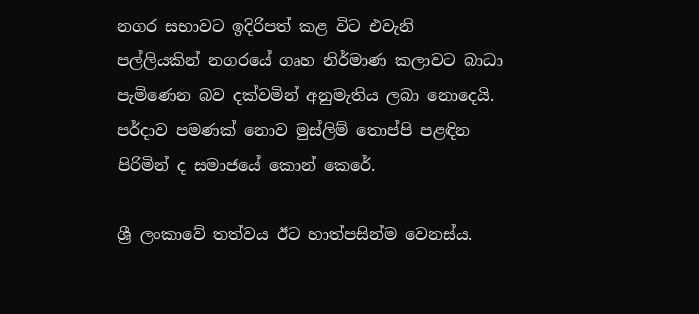නගර සභාවට ඉදිරිපත් කළ විට එවැනි පල්ලියකින් නගරයේ ගෘහ නිර්මාණ කලාවට බාධා පැමිණෙන බව දක්වමින් අනුමැතිය ලබා‍ නොදෙයි.  පර්දාව පමණක් නොව මුස්ලිම් තොප්පි පළඳින පිරිමින් ද සමාජයේ කොන් කෙරේ.

ශ්‍රී ලංකාවේ තත්වය ඊට හාත්පසින්ම වෙනස්ය.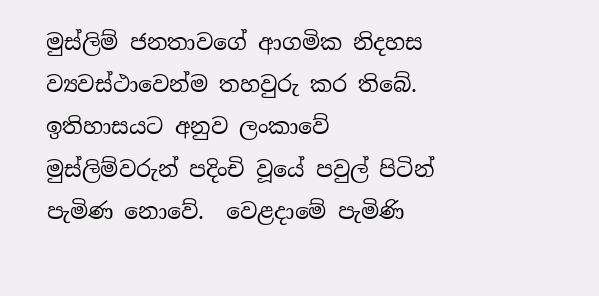මුස්ලිම් ජනතාවගේ ආගමික නිදහස ව්‍යවස්ථාවෙන්ම තහවුරු කර තිබේ.  ඉතිහාසයට අනුව ලංකාවේ මුස්ලිම්වරුන් පදිංචි වූයේ පවුල් පිටින් පැමිණ නොවේ.  වෙළදාමේ පැමිණි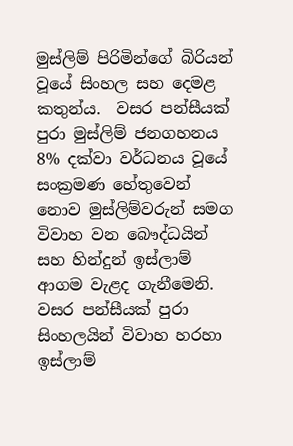මුස්ලිම් පිරිමින්ගේ බිරියන් වූයේ සිංහල සහ දෙමළ කතුන්ය.  වසර පන්සීයක් පුරා මුස්ලිම් ජනගහනය 8% දක්වා වර්ධනය වූයේ සංක්‍රමණ හේතුවෙන් නොව මුස්ලිම්වරුන් සමග විවාහ වන බෞද්ධයින් සහ හින්දුන් ඉස්ලාම් ආගම වැළද ගැනීමෙනි.  වසර පන්සීයක් පුරා සිංහලයින් විවාහ හරහා ඉස්ලාම්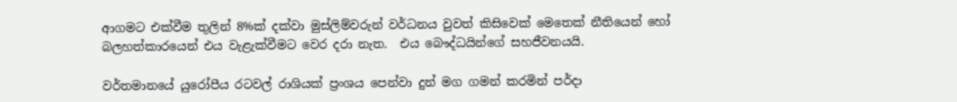ආගමට එක්වීම තුලින් 8%ක් දක්වා මුස්ලිම්වරුන් වර්ධනය වුවත් කිසිවෙක් මෙතෙක් නීතියෙන් හෝ බලහත්කාරයෙන් එය වැළැක්වීමට වෙර දරා නැත.  එය බෞද්ධයින්ගේ සහජීවනයයි.

වර්තමානයේ යුරෝපීය රටවල් රාශියක් ප්‍රංශය පෙන්වා දුන් මග ගමන් කරමින් පර්දා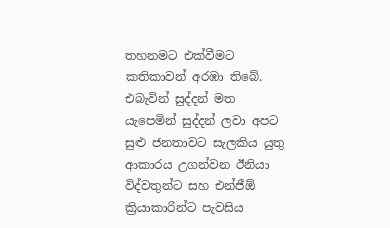තහනමට එක්වීමට කතිකාවන් අරඹා තිබේ.  එබැවින් සුද්දන් මත යැපෙමින් සුද්දන් ලවා අපට සුළු ජනතාවට සැලකිය යුතු ආකාරය උගන්වන ඊනියා විද්වතුන්ට සහ එන්ජීඕ ක්‍රියාකාරින්ට පැවසිය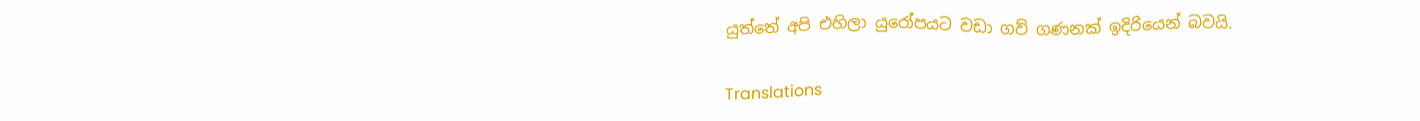යුත්තේ අපි එහිලා යුරෝපයට වඩා ගව් ගණනක් ඉදිරියෙන් බවයි.

Translations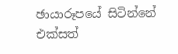ඡායාරූපයේ සිටින්නේ එක්සත්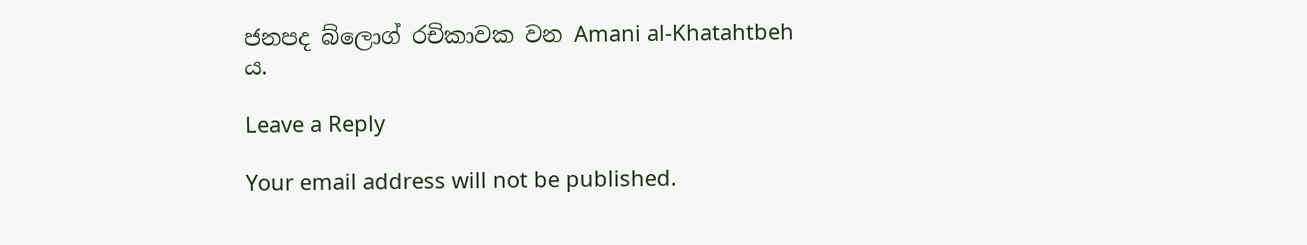ජනපද බ්ලොග් රචිකාවක වන Amani al-Khatahtbeh ය.

Leave a Reply

Your email address will not be published.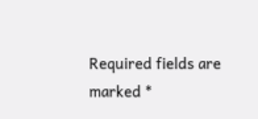Required fields are marked *